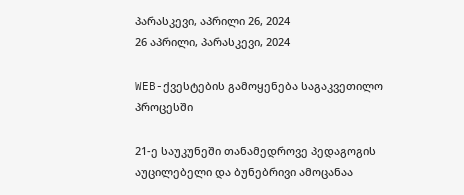პარასკევი, აპრილი 26, 2024
26 აპრილი, პარასკევი, 2024

WEB-ქვესტების გამოყენება საგაკვეთილო პროცესში

21-ე საუკუნეში თანამედროვე პედაგოგის აუცილებელი და ბუნებრივი ამოცანაა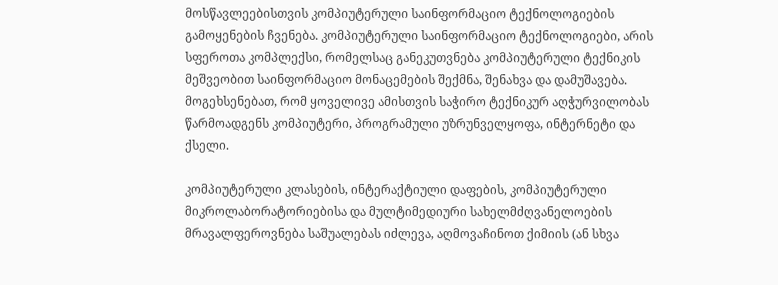მოსწავლეებისთვის კომპიუტერული საინფორმაციო ტექნოლოგიების გამოყენების ჩვენება. კომპიუტერული საინფორმაციო ტექნოლოგიები, არის სფეროთა კომპლექსი, რომელსაც განეკუთვნება კომპიუტერული ტექნიკის მეშვეობით საინფორმაციო მონაცემების შექმნა, შენახვა და დამუშავება. მოგეხსენებათ, რომ ყოველივე ამისთვის საჭირო ტექნიკურ აღჭურვილობას წარმოადგენს კომპიუტერი, პროგრამული უზრუნველყოფა, ინტერნეტი და ქსელი.

კომპიუტერული კლასების, ინტერაქტიული დაფების, კომპიუტერული მიკროლაბორატორიებისა და მულტიმედიური სახელმძღვანელოების მრავალფეროვნება საშუალებას იძლევა, აღმოვაჩინოთ ქიმიის (ან სხვა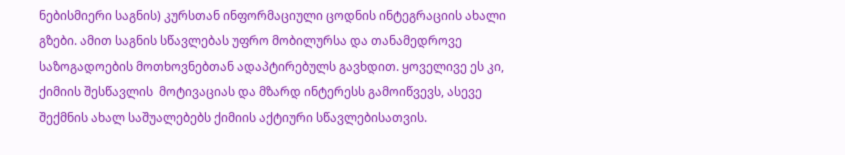ნებისმიერი საგნის) კურსთან ინფორმაციული ცოდნის ინტეგრაციის ახალი გზები. ამით საგნის სწავლებას უფრო მობილურსა და თანამედროვე საზოგადოების მოთხოვნებთან ადაპტირებულს გავხდით. ყოველივე ეს კი, ქიმიის შესწავლის  მოტივაციას და მზარდ ინტერესს გამოიწვევს, ასევე შექმნის ახალ საშუალებებს ქიმიის აქტიური სწავლებისათვის.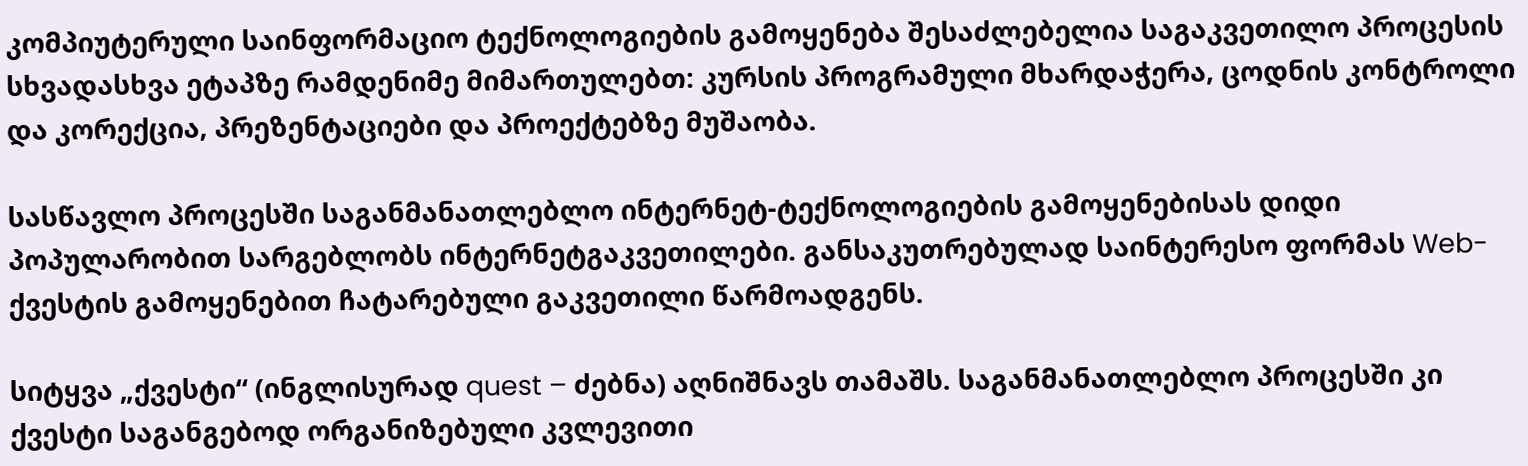კომპიუტერული საინფორმაციო ტექნოლოგიების გამოყენება შესაძლებელია საგაკვეთილო პროცესის სხვადასხვა ეტაპზე რამდენიმე მიმართულებთ: კურსის პროგრამული მხარდაჭერა, ცოდნის კონტროლი და კორექცია, პრეზენტაციები და პროექტებზე მუშაობა.

სასწავლო პროცესში საგანმანათლებლო ინტერნეტ-ტექნოლოგიების გამოყენებისას დიდი პოპულარობით სარგებლობს ინტერნეტგაკვეთილები. განსაკუთრებულად საინტერესო ფორმას Web-ქვესტის გამოყენებით ჩატარებული გაკვეთილი წარმოადგენს.

სიტყვა „ქვესტი“ (ინგლისურად quest – ძებნა) აღნიშნავს თამაშს. საგანმანათლებლო პროცესში კი ქვესტი საგანგებოდ ორგანიზებული კვლევითი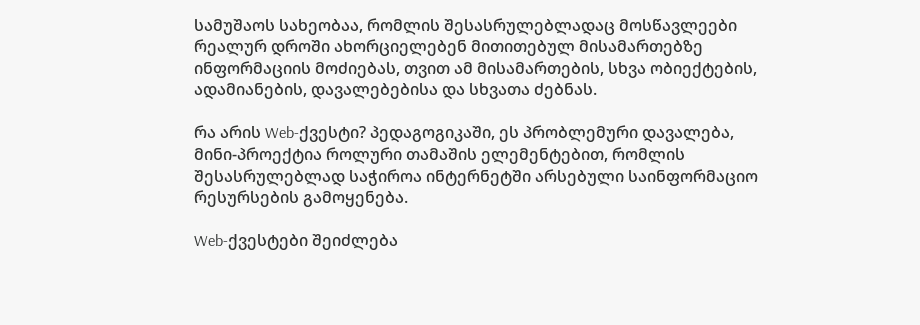სამუშაოს სახეობაა, რომლის შესასრულებლადაც მოსწავლეები რეალურ დროში ახორციელებენ მითითებულ მისამართებზე ინფორმაციის მოძიებას, თვით ამ მისამართების, სხვა ობიექტების, ადამიანების, დავალებებისა და სხვათა ძებნას.

რა არის Web-ქვესტი? პედაგოგიკაში, ეს პრობლემური დავალება, მინი-პროექტია როლური თამაშის ელემენტებით, რომლის შესასრულებლად საჭიროა ინტერნეტში არსებული საინფორმაციო რესურსების გამოყენება.

Web-ქვესტები შეიძლება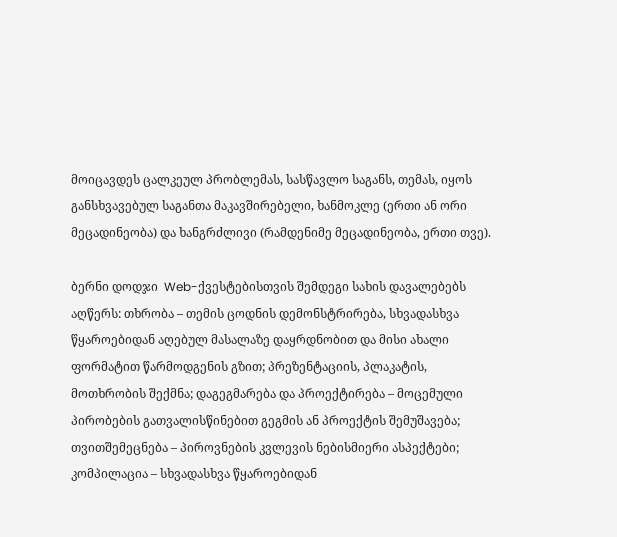მოიცავდეს ცალკეულ პრობლემას, სასწავლო საგანს, თემას, იყოს განსხვავებულ საგანთა მაკავშირებელი, ხანმოკლე (ერთი ან ორი მეცადინეობა) და ხანგრძლივი (რამდენიმე მეცადინეობა, ერთი თვე).

ბერნი დოდჯი  Web-ქვესტებისთვის შემდეგი სახის დავალებებს აღწერს: თხრობა – თემის ცოდნის დემონსტრირება, სხვადასხვა წყაროებიდან აღებულ მასალაზე დაყრდნობით და მისი ახალი ფორმატით წარმოდგენის გზით; პრეზენტაციის, პლაკატის, მოთხრობის შექმნა; დაგეგმარება და პროექტირება – მოცემული პირობების გათვალისწინებით გეგმის ან პროექტის შემუშავება; თვითშემეცნება – პიროვნების კვლევის ნებისმიერი ასპექტები; კომპილაცია – სხვადასხვა წყაროებიდან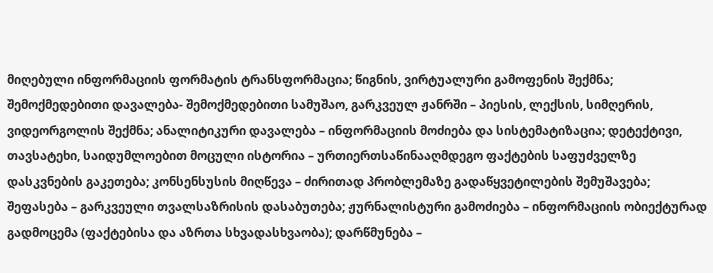მიღებული ინფორმაციის ფორმატის ტრანსფორმაცია; წიგნის, ვირტუალური გამოფენის შექმნა; შემოქმედებითი დავალება- შემოქმედებითი სამუშაო, გარკვეულ ჟანრში – პიესის, ლექსის, სიმღერის, ვიდეორგოლის შექმნა; ანალიტიკური დავალება – ინფორმაციის მოძიება და სისტემატიზაცია; დეტექტივი, თავსატეხი, საიდუმლოებით მოცული ისტორია – ურთიერთსაწინააღმდეგო ფაქტების საფუძველზე დასკვნების გაკეთება; კონსენსუსის მიღწევა – ძირითად პრობლემაზე გადაწყვეტილების შემუშავება; შეფასება – გარკვეული თვალსაზრისის დასაბუთება; ჟურნალისტური გამოძიება – ინფორმაციის ობიექტურად  გადმოცემა (ფაქტებისა და აზრთა სხვადასხვაობა); დარწმუნება –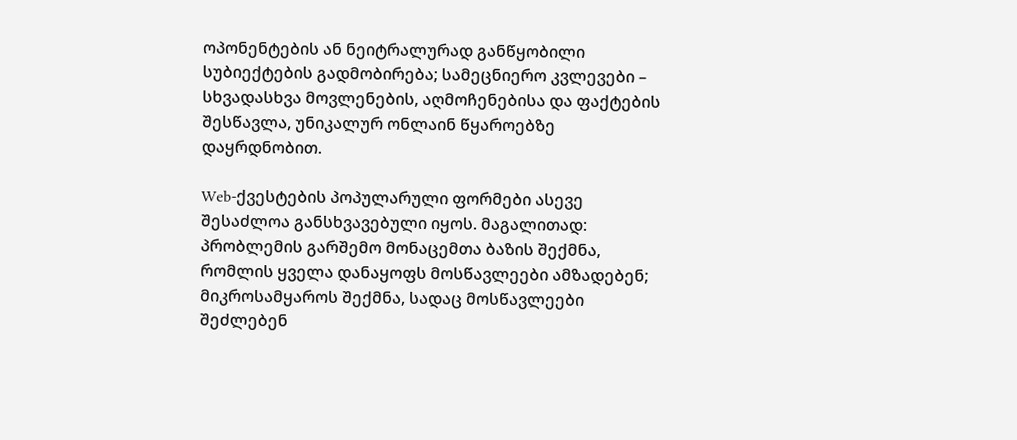ოპონენტების ან ნეიტრალურად განწყობილი სუბიექტების გადმობირება; სამეცნიერო კვლევები – სხვადასხვა მოვლენების, აღმოჩენებისა და ფაქტების შესწავლა, უნიკალურ ონლაინ წყაროებზე დაყრდნობით.

Web-ქვესტების პოპულარული ფორმები ასევე შესაძლოა განსხვავებული იყოს. მაგალითად: პრობლემის გარშემო მონაცემთა ბაზის შექმნა, რომლის ყველა დანაყოფს მოსწავლეები ამზადებენ; მიკროსამყაროს შექმნა, სადაც მოსწავლეები შეძლებენ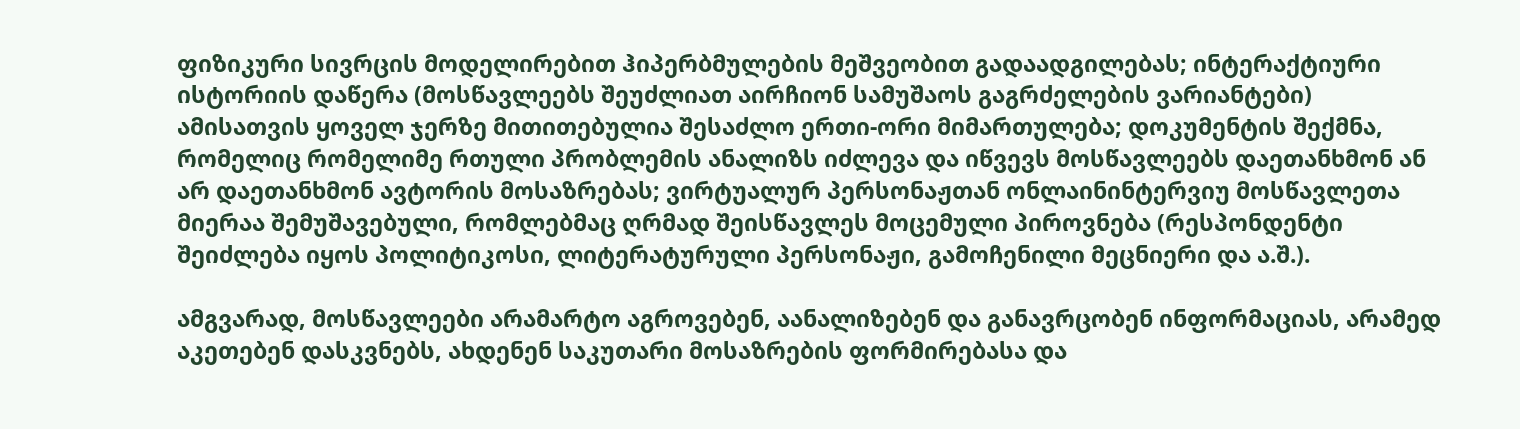ფიზიკური სივრცის მოდელირებით ჰიპერბმულების მეშვეობით გადაადგილებას; ინტერაქტიური ისტორიის დაწერა (მოსწავლეებს შეუძლიათ აირჩიონ სამუშაოს გაგრძელების ვარიანტები) ამისათვის ყოველ ჯერზე მითითებულია შესაძლო ერთი-ორი მიმართულება; დოკუმენტის შექმნა, რომელიც რომელიმე რთული პრობლემის ანალიზს იძლევა და იწვევს მოსწავლეებს დაეთანხმონ ან არ დაეთანხმონ ავტორის მოსაზრებას; ვირტუალურ პერსონაჟთან ონლაინინტერვიუ მოსწავლეთა მიერაა შემუშავებული, რომლებმაც ღრმად შეისწავლეს მოცემული პიროვნება (რესპონდენტი შეიძლება იყოს პოლიტიკოსი, ლიტერატურული პერსონაჟი, გამოჩენილი მეცნიერი და ა.შ.).

ამგვარად, მოსწავლეები არამარტო აგროვებენ, აანალიზებენ და განავრცობენ ინფორმაციას, არამედ აკეთებენ დასკვნებს, ახდენენ საკუთარი მოსაზრების ფორმირებასა და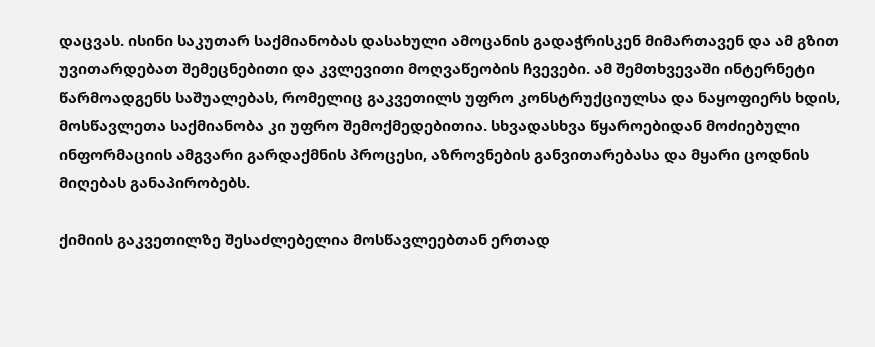დაცვას. ისინი საკუთარ საქმიანობას დასახული ამოცანის გადაჭრისკენ მიმართავენ და ამ გზით უვითარდებათ შემეცნებითი და კვლევითი მოღვაწეობის ჩვევები. ამ შემთხვევაში ინტერნეტი წარმოადგენს საშუალებას, რომელიც გაკვეთილს უფრო კონსტრუქციულსა და ნაყოფიერს ხდის, მოსწავლეთა საქმიანობა კი უფრო შემოქმედებითია. სხვადასხვა წყაროებიდან მოძიებული ინფორმაციის ამგვარი გარდაქმნის პროცესი, აზროვნების განვითარებასა და მყარი ცოდნის მიღებას განაპირობებს.

ქიმიის გაკვეთილზე შესაძლებელია მოსწავლეებთან ერთად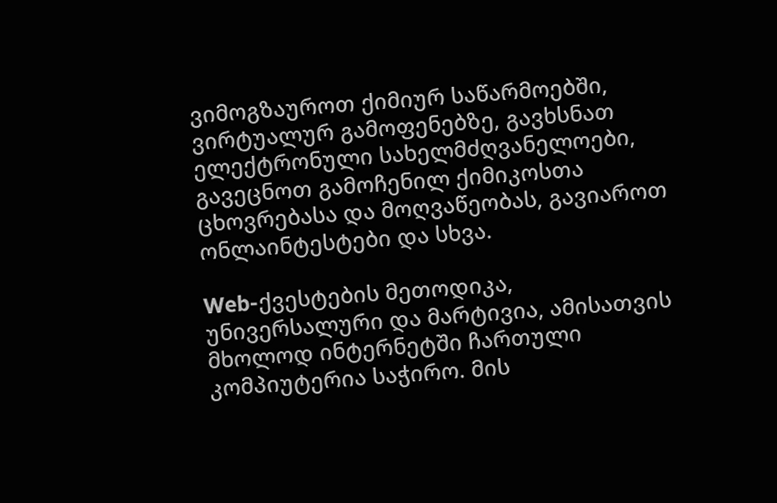ვიმოგზაუროთ ქიმიურ საწარმოებში, ვირტუალურ გამოფენებზე, გავხსნათ ელექტრონული სახელმძღვანელოები, გავეცნოთ გამოჩენილ ქიმიკოსთა ცხოვრებასა და მოღვაწეობას, გავიაროთ ონლაინტესტები და სხვა.

Web-ქვესტების მეთოდიკა, უნივერსალური და მარტივია, ამისათვის მხოლოდ ინტერნეტში ჩართული კომპიუტერია საჭირო. მის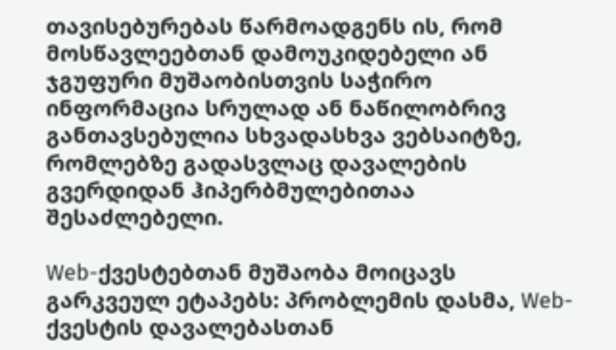თავისებურებას წარმოადგენს ის, რომ მოსწავლეებთან დამოუკიდებელი ან ჯგუფური მუშაობისთვის საჭირო ინფორმაცია სრულად ან ნაწილობრივ განთავსებულია სხვადასხვა ვებსაიტზე, რომლებზე გადასვლაც დავალების გვერდიდან ჰიპერბმულებითაა შესაძლებელი.

Web-ქვესტებთან მუშაობა მოიცავს გარკვეულ ეტაპებს: პრობლემის დასმა, Web-ქვესტის დავალებასთან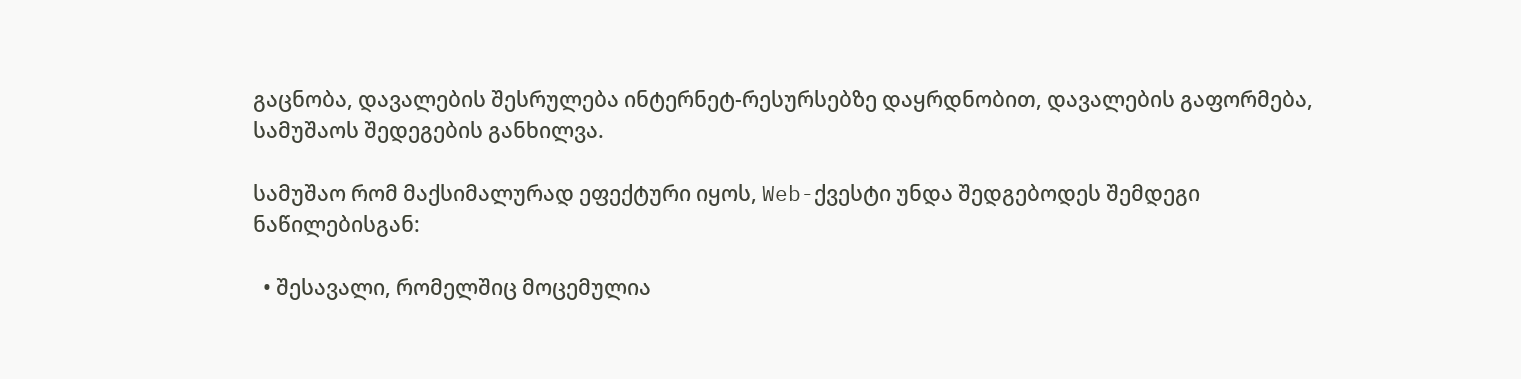გაცნობა, დავალების შესრულება ინტერნეტ-რესურსებზე დაყრდნობით, დავალების გაფორმება, სამუშაოს შედეგების განხილვა.

სამუშაო რომ მაქსიმალურად ეფექტური იყოს, Web-ქვესტი უნდა შედგებოდეს შემდეგი ნაწილებისგან:

  • შესავალი, რომელშიც მოცემულია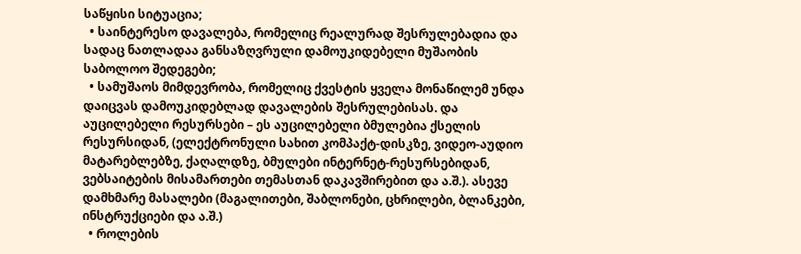საწყისი სიტუაცია;
  • საინტერესო დავალება, რომელიც რეალურად შესრულებადია და სადაც ნათლადაა განსაზღვრული დამოუკიდებელი მუშაობის საბოლოო შედეგები;
  • სამუშაოს მიმდევრობა, რომელიც ქვესტის ყველა მონაწილემ უნდა დაიცვას დამოუკიდებლად დავალების შესრულებისას. და აუცილებელი რესურსები – ეს აუცილებელი ბმულებია ქსელის რესურსიდან, (ელექტრონული სახით კომპაქტ-დისკზე, ვიდეო-აუდიო მატარებლებზე, ქაღალდზე, ბმულები ინტერნეტ-რესურსებიდან, ვებსაიტების მისამართები თემასთან დაკავშირებით და ა.შ.). ასევე დამხმარე მასალები (მაგალითები, შაბლონები, ცხრილები, ბლანკები, ინსტრუქციები და ა.შ.)
  • როლების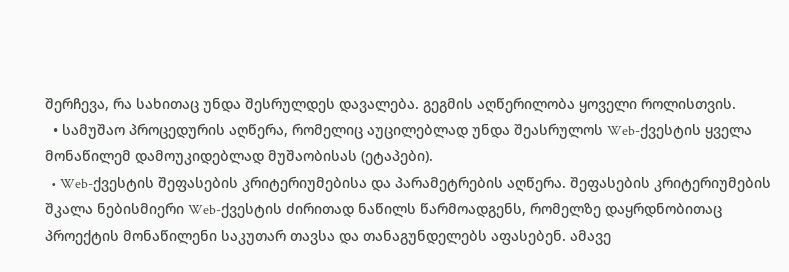შერჩევა, რა სახითაც უნდა შესრულდეს დავალება. გეგმის აღწერილობა ყოველი როლისთვის.
  • სამუშაო პროცედურის აღწერა, რომელიც აუცილებლად უნდა შეასრულოს Web-ქვესტის ყველა მონაწილემ დამოუკიდებლად მუშაობისას (ეტაპები).
  • Web-ქვესტის შეფასების კრიტერიუმებისა და პარამეტრების აღწერა. შეფასების კრიტერიუმების შკალა ნებისმიერი Web-ქვესტის ძირითად ნაწილს წარმოადგენს, რომელზე დაყრდნობითაც პროექტის მონაწილენი საკუთარ თავსა და თანაგუნდელებს აფასებენ. ამავე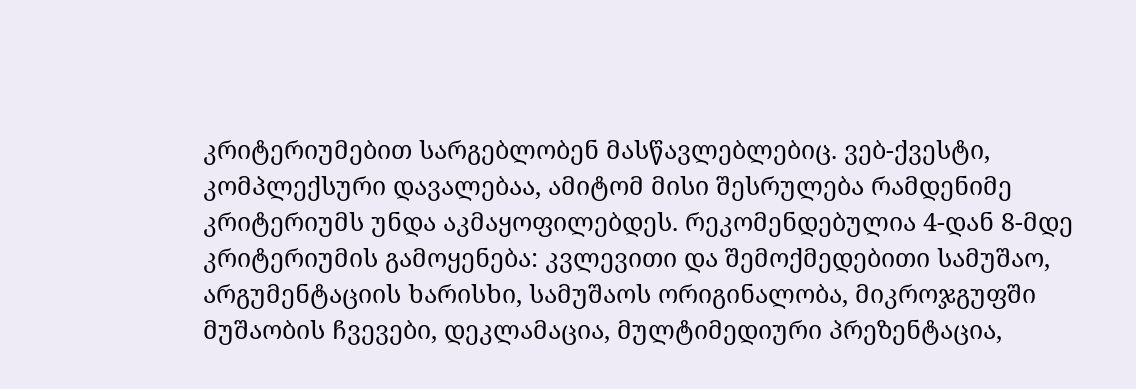კრიტერიუმებით სარგებლობენ მასწავლებლებიც. ვებ-ქვესტი, კომპლექსური დავალებაა, ამიტომ მისი შესრულება რამდენიმე კრიტერიუმს უნდა აკმაყოფილებდეს. რეკომენდებულია 4-დან 8-მდე კრიტერიუმის გამოყენება: კვლევითი და შემოქმედებითი სამუშაო, არგუმენტაციის ხარისხი, სამუშაოს ორიგინალობა, მიკროჯგუფში მუშაობის ჩვევები, დეკლამაცია, მულტიმედიური პრეზენტაცია,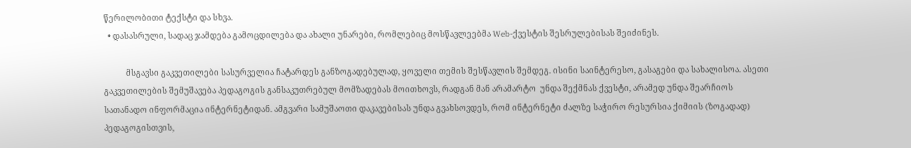წერილობითი ტექსტი და სხვა.
  • დასასრული, სადაც ჯამდება გამოცდილება და ახალი უნარები, რომლებიც მოსწავლეებმა Web-ქვესტის შესრულებისას შეიძინეს.

           მსგავსი გაკვეთილები სასურველია ჩატარდეს განზოგადებულად, ყოველი თემის შესწავლის შემდეგ. ისინი საინტერესო, გასაგები და სახალისოა. ასეთი გაკვეთილების შემუშავება პედაგოგის განსაკუთრებულ მომზადებას მოითხოვს, რადგან მან არამარტო  უნდა შექმნას ქვესტი, არამედ უნდა შეარჩიოს სათანადო ინფორმაცია ინტერნეტიდან. ამგვარი სამუშაოთი დაკავებისას უნდა გვახსოვდეს, რომ ინტერნეტი ძალზე საჭირო რესურსია ქიმიის (ზოგადად) პედაგოგისთვის,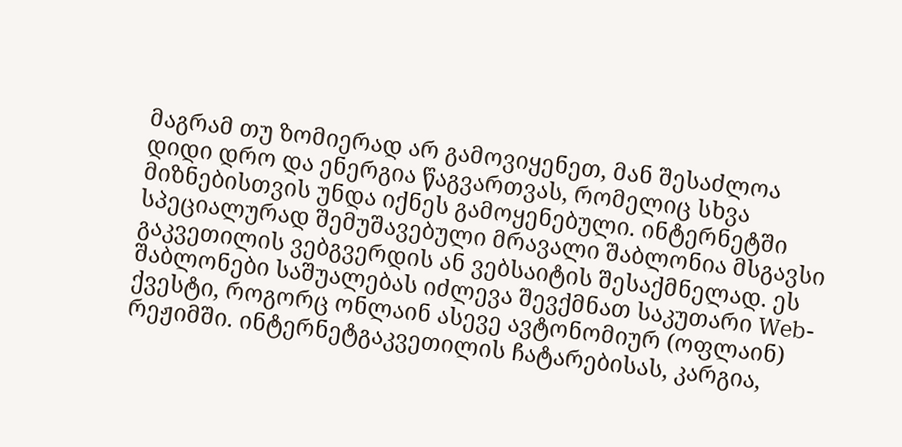მაგრამ თუ ზომიერად არ გამოვიყენეთ, მან შესაძლოა დიდი დრო და ენერგია წაგვართვას, რომელიც სხვა მიზნებისთვის უნდა იქნეს გამოყენებული. ინტერნეტში სპეციალურად შემუშავებული მრავალი შაბლონია მსგავსი გაკვეთილის ვებგვერდის ან ვებსაიტის შესაქმნელად. ეს შაბლონები საშუალებას იძლევა შევქმნათ საკუთარი Web-ქვესტი, როგორც ონლაინ ასევე ავტონომიურ (ოფლაინ) რეჟიმში. ინტერნეტგაკვეთილის ჩატარებისას, კარგია,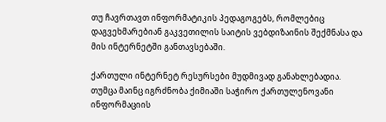თუ ჩავრთავთ ინფორმატიკის პედაგოგებს, რომლებიც დაგვეხმარებიან გაკვეთილის საიტის ვებდიზაინის შექმნასა და მის ინტერნეტში განთავსებაში.

ქართული ინტერნეტ რესურსები მუდმივად განახლებადია. თუმცა მაინც იგრძნობა ქიმიაში საჭირო ქართულენოვანი ინფორმაციის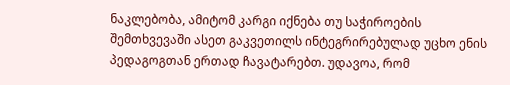ნაკლებობა, ამიტომ კარგი იქნება თუ საჭიროების შემთხვევაში ასეთ გაკვეთილს ინტეგრირებულად უცხო ენის პედაგოგთან ერთად ჩავატარებთ. უდავოა, რომ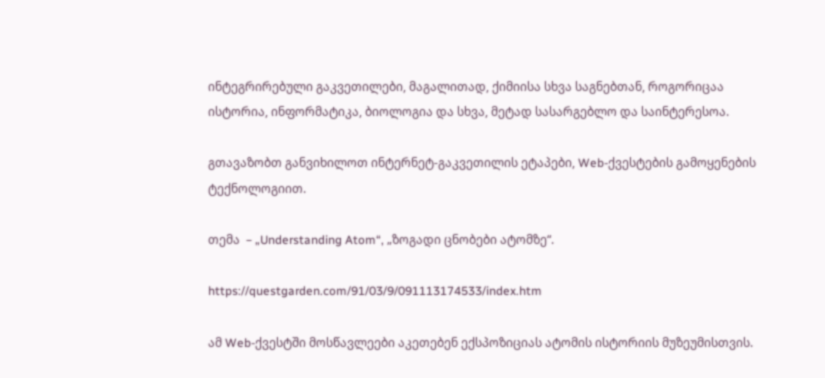ინტეგრირებული გაკვეთილები, მაგალითად, ქიმიისა სხვა საგნებთან, როგორიცაა ისტორია, ინფორმატიკა, ბიოლოგია და სხვა, მეტად სასარგებლო და საინტერესოა.

გთავაზობთ განვიხილოთ ინტერნეტ-გაკვეთილის ეტაპები, Web-ქვესტების გამოყენების ტექნოლოგიით.

თემა  – „Understanding Atom“, „ზოგადი ცნობები ატომზე“.

https://questgarden.com/91/03/9/091113174533/index.htm

ამ Web-ქვესტში მოსწავლეები აკეთებენ ექსპოზიციას ატომის ისტორიის მუზეუმისთვის.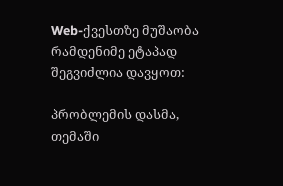Web-ქვესთზე მუშაობა რამდენიმე ეტაპად შეგვიძლია დავყოთ:

პრობლემის დასმა, თემაში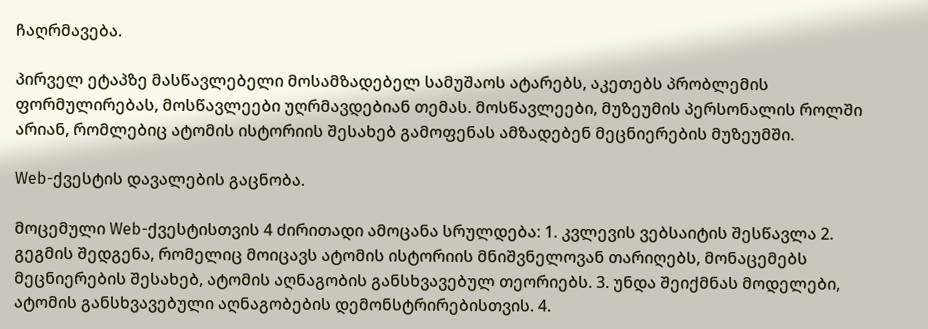ჩაღრმავება.

პირველ ეტაპზე მასწავლებელი მოსამზადებელ სამუშაოს ატარებს, აკეთებს პრობლემის ფორმულირებას, მოსწავლეები უღრმავდებიან თემას. მოსწავლეები, მუზეუმის პერსონალის როლში არიან, რომლებიც ატომის ისტორიის შესახებ გამოფენას ამზადებენ მეცნიერების მუზეუმში.

Web-ქვესტის დავალების გაცნობა.

მოცემული Web-ქვესტისთვის 4 ძირითადი ამოცანა სრულდება: 1. კვლევის ვებსაიტის შესწავლა 2. გეგმის შედგენა, რომელიც მოიცავს ატომის ისტორიის მნიშვნელოვან თარიღებს, მონაცემებს მეცნიერების შესახებ, ატომის აღნაგობის განსხვავებულ თეორიებს. 3. უნდა შეიქმნას მოდელები, ატომის განსხვავებული აღნაგობების დემონსტრირებისთვის. 4.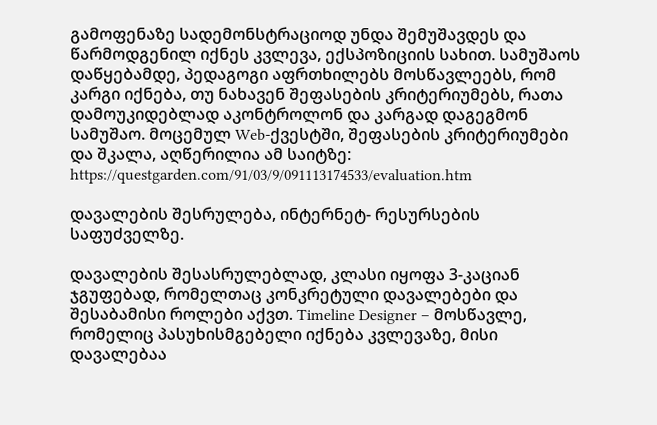გამოფენაზე სადემონსტრაციოდ უნდა შემუშავდეს და წარმოდგენილ იქნეს კვლევა, ექსპოზიციის სახით. სამუშაოს დაწყებამდე, პედაგოგი აფრთხილებს მოსწავლეებს, რომ კარგი იქნება, თუ ნახავენ შეფასების კრიტერიუმებს, რათა დამოუკიდებლად აკონტროლონ და კარგად დაგეგმონ სამუშაო. მოცემულ Web-ქვესტში, შეფასების კრიტერიუმები და შკალა, აღწერილია ამ საიტზე: https://questgarden.com/91/03/9/091113174533/evaluation.htm

დავალების შესრულება, ინტერნეტ- რესურსების საფუძველზე.

დავალების შესასრულებლად, კლასი იყოფა 3-კაციან ჯგუფებად, რომელთაც კონკრეტული დავალებები და შესაბამისი როლები აქვთ. Timeline Designer – მოსწავლე, რომელიც პასუხისმგებელი იქნება კვლევაზე, მისი დავალებაა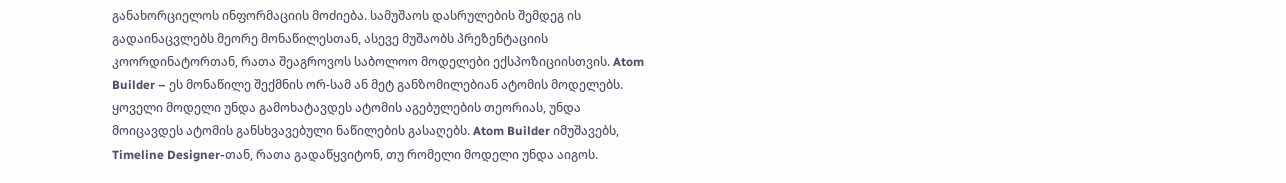განახორციელოს ინფორმაციის მოძიება. სამუშაოს დასრულების შემდეგ ის გადაინაცვლებს მეორე მონაწილესთან, ასევე მუშაობს პრეზენტაციის კოორდინატორთან, რათა შეაგროვოს საბოლოო მოდელები ექსპოზიციისთვის. Atom Builder – ეს მონაწილე შექმნის ორ-სამ ან მეტ განზომილებიან ატომის მოდელებს. ყოველი მოდელი უნდა გამოხატავდეს ატომის აგებულების თეორიას, უნდა მოიცავდეს ატომის განსხვავებული ნაწილების გასაღებს. Atom Builder იმუშავებს, Timeline Designer-თან, რათა გადაწყვიტონ, თუ რომელი მოდელი უნდა აიგოს.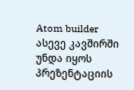Atom builder ასევე კავშირში უნდა იყოს პრეზენტაციის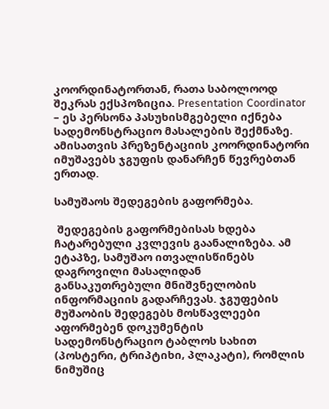კოორდინატორთან, რათა საბოლოოდ შეკრას ექსპოზიცია. Presentation Coordinator – ეს პერსონა პასუხისმგებელი იქნება სადემონსტრაციო მასალების შექმნაზე. ამისათვის პრეზენტაციის კოორდინატორი იმუშავებს ჯგუფის დანარჩენ წევრებთან ერთად.

სამუშაოს შედეგების გაფორმება.

 შედეგების გაფორმებისას ხდება ჩატარებული კვლევის გაანალიზება. ამ ეტაპზე, სამუშაო ითვალისწინებს დაგროვილი მასალიდან განსაკუთრებული მნიშვნელობის ინფორმაციის გადარჩევას. ჯგუფების მუშაობის შედეგებს მოსწავლეები აფორმებენ დოკუმენტის სადემონსტრაციო ტაბლოს სახით (პოსტერი, ტრიპტიხი, პლაკატი), რომლის ნიმუშიც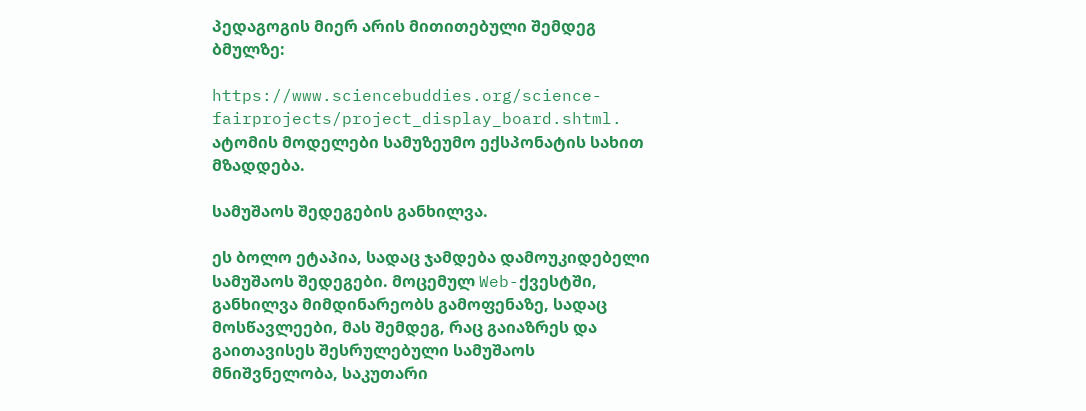პედაგოგის მიერ არის მითითებული შემდეგ ბმულზე:

https://www.sciencebuddies.org/science-fairprojects/project_display_board.shtml. ატომის მოდელები სამუზეუმო ექსპონატის სახით მზადდება.

სამუშაოს შედეგების განხილვა.

ეს ბოლო ეტაპია, სადაც ჯამდება დამოუკიდებელი სამუშაოს შედეგები. მოცემულ Web-ქვესტში, განხილვა მიმდინარეობს გამოფენაზე, სადაც მოსწავლეები, მას შემდეგ, რაც გაიაზრეს და გაითავისეს შესრულებული სამუშაოს მნიშვნელობა, საკუთარი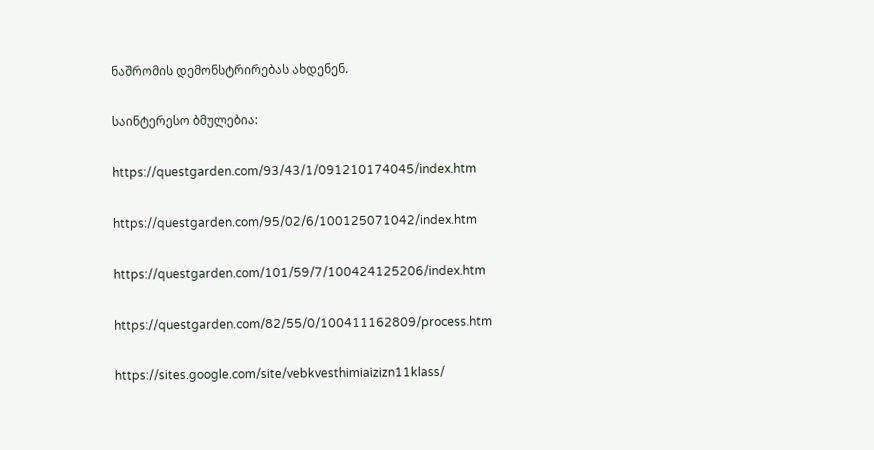ნაშრომის დემონსტრირებას ახდენენ.

საინტერესო ბმულებია:

https://questgarden.com/93/43/1/091210174045/index.htm

https://questgarden.com/95/02/6/100125071042/index.htm

https://questgarden.com/101/59/7/100424125206/index.htm

https://questgarden.com/82/55/0/100411162809/process.htm

https://sites.google.com/site/vebkvesthimiaizizn11klass/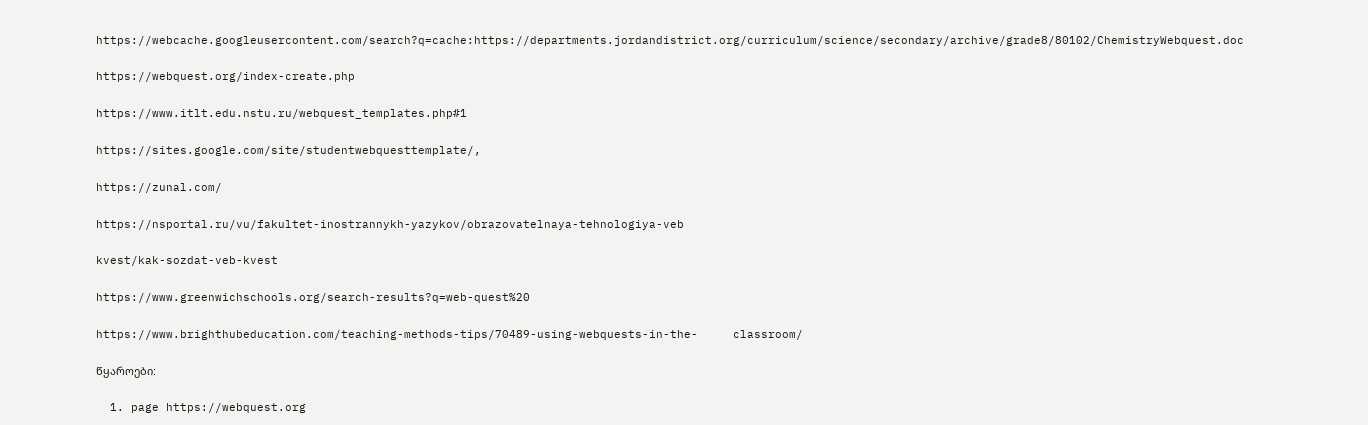https://webcache.googleusercontent.com/search?q=cache:https://departments.jordandistrict.org/curriculum/science/secondary/archive/grade8/80102/ChemistryWebquest.doc

https://webquest.org/index-create.php

https://www.itlt.edu.nstu.ru/webquest_templates.php#1

https://sites.google.com/site/studentwebquesttemplate/,

https://zunal.com/

https://nsportal.ru/vu/fakultet-inostrannykh-yazykov/obrazovatelnaya-tehnologiya-veb

kvest/kak-sozdat-veb-kvest

https://www.greenwichschools.org/search-results?q=web-quest%20

https://www.brighthubeducation.com/teaching-methods-tips/70489-using-webquests-in-the-     classroom/

წყაროები:

  1. page https://webquest.org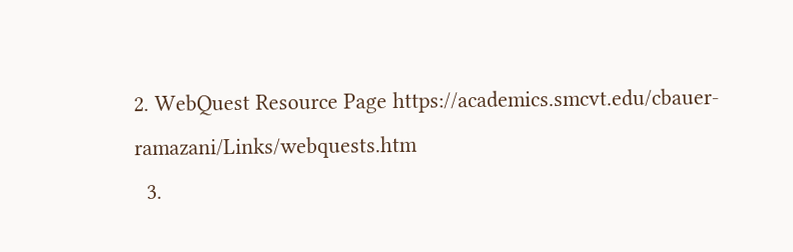2. WebQuest Resource Page https://academics.smcvt.edu/cbauer-ramazani/Links/webquests.htm
  3.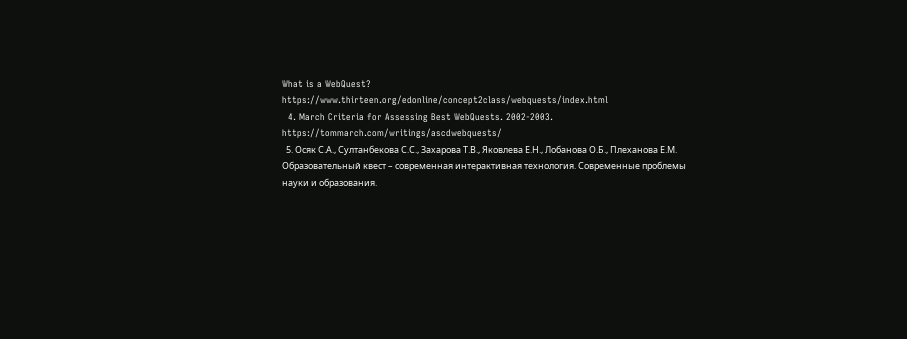What is a WebQuest? https://www.thirteen.org/edonline/concept2class/webquests/index.html
  4. March Criteria for Assessing Best WebQuests. 2002-2003. https://tommarch.com/writings/ascdwebquests/
  5. Осяк С.А., Султанбекова С.С., Захарова Т.В., Яковлева Е.Н., Лобанова О.Б., Плеханова Е.М. Образовательный квест – современная интерактивная технология. Современные проблемы науки и образования.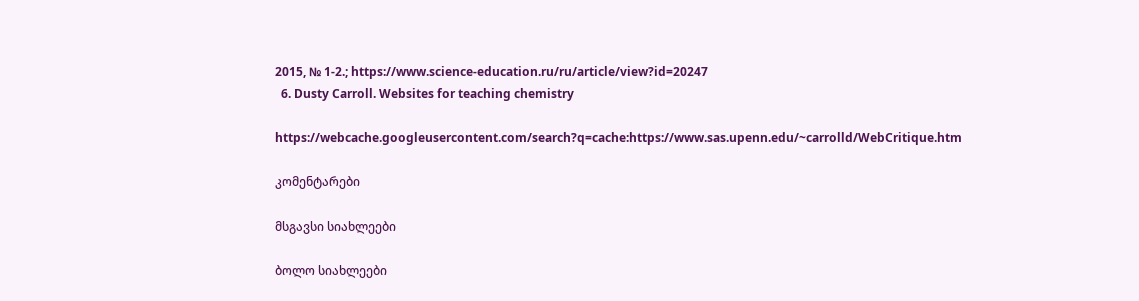2015, № 1-2.; https://www.science-education.ru/ru/article/view?id=20247
  6. Dusty Carroll. Websites for teaching chemistry

https://webcache.googleusercontent.com/search?q=cache:https://www.sas.upenn.edu/~carrolld/WebCritique.htm

კომენტარები

მსგავსი სიახლეები

ბოლო სიახლეები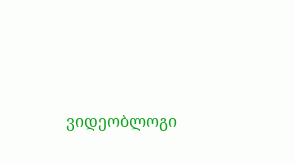ვიდეობლოგი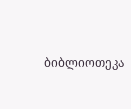ბიბლიოთეკა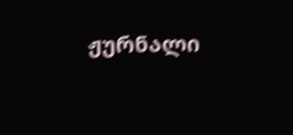ჟურნალი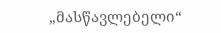„მასწავლებელი“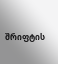შრიფტის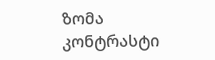ზომა
კონტრასტი